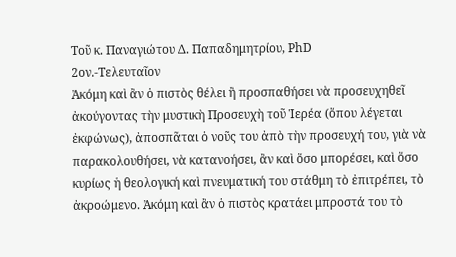Τοῦ κ. Παναγιώτου Δ. Παπαδημητρίου, PhD
2ον.-Τελευταῖον
Ἀκόμη καὶ ἂν ὁ πιστὸς θέλει ἢ προσπαθήσει νὰ προσευχηθεῖ ἀκούγοντας τὴν μυστικὴ Προσευχὴ τοῦ Ἱερέα (ὅπου λέγεται ἐκφώνως), ἀποσπᾶται ὁ νοῦς του ἀπὸ τὴν προσευχή του, γιὰ νὰ παρακολουθήσει, νὰ κατανοήσει, ἂν καὶ ὅσο μπορέσει, καὶ ὅσο κυρίως ἡ θεολογική καὶ πνευματική του στάθμη τὸ ἐπιτρέπει, τὸ ἀκροώμενο. Ἀκόμη καὶ ἂν ὁ πιστὸς κρατάει μπροστά του τὸ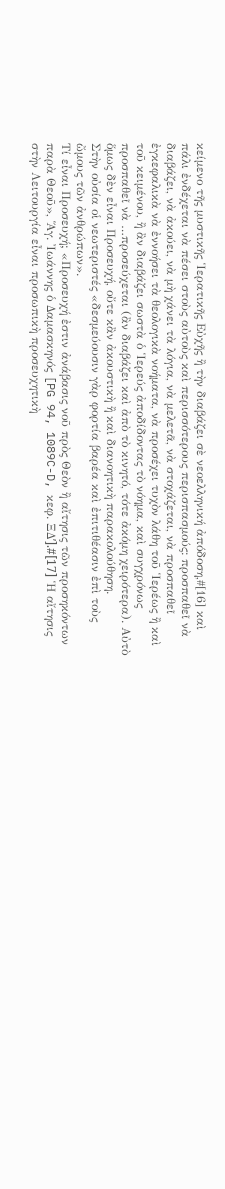κείμενο τῆς μυστικῆς Ἱερατικῆς Εὐχῆς ἢ τὴν διαβάζει σὲ νεοελληνική ἀπόδοση,#[16] καὶ πάλι ἐνδέχεται νὰ πέσει στοὺς αὐτοὺς καὶ περισσότερους περισπασμούς: προσπαθεῖ νὰ διαβάζει, νὰ ἀκούει, νὰ μὴ χάνει τὰ λόγια, νὰ μελετᾶ, νὰ στοχάζεται, νὰ προσπαθεῖ ἐγκεφαλικὰ νὰ ἐννοήσει τὰ θεολογικὰ νοήματα, νὰ προσέχει τυχὸν λάθη τοῦ Ἱερέως ἢ καὶ τοῦ κειμένου, ἢ ἂν διαβάζει σωστὰ ὁ Ἱερεύς ἀποδίδοντας τὸ νόημα, καὶ συγχρόνως προσπαθεῖ νὰ …προσεύχεται (ἂν διαβάζει καὶ ἀπὸ τὸ κινητό, τότε ἀκόμη χειρότερα). Αὐτὸ ὅμως δὲν εἶναι Προσευχή, οὔτε κἂν ἀκουστικὴ ἢ καὶ διανοητικὴ παρακολούθηση.
Στὴν οὐσία οἱ νεωτεριστές «δεσμεύουσιν γὰρ φορτία βαρέα καὶ ἐπιτιθέασιν ἐπὶ τοὺς ὤμους τῶν ἀνθρώπων».
Τί εἶναι Προσευχή; «Προσευχή ἐστιν ἀνάβασις νοῦ πρὸς Θεὸν ἢ αἴτησις τῶν προσηκόντων παρὰ Θεοῦ», Ἅγ. Ἰωάννης ὁ Δαμασκηνός [PG 94, 1089C-D, κεφ. ΞΔʹ].#[17] Ἡ αἴτησις στὴν Λειτουργία εἶναι προσωπικὴ προσευχητικὴ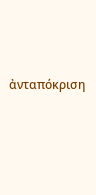ἀνταπόκριση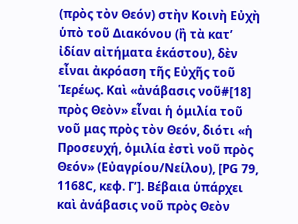(πρὸς τὸν Θεόν) στὴν Κοινὴ Εὐχὴ ὑπὸ τοῦ Διακόνου (ἢ τὰ κατ’ ἰδίαν αἰτήματα ἑκάστου), δὲν εἶναι ἀκρόαση τῆς Εὐχῆς τοῦ Ἱερέως. Καὶ «ἀνάβασις νοῦ#[18] πρὸς Θεὸν» εἶναι ἡ ὁμιλία τοῦ νοῦ μας πρὸς τὸν Θεόν, διότι «ἡ Προσευχή, ὁμιλία ἐστὶ νοῦ πρὸς Θεόν» (Εὐαγρίου/Νείλου), [PG 79, 1168C, κεφ. Γʹ]. Βέβαια ὑπάρχει καὶ ἀνάβασις νοῦ πρὸς Θεὸν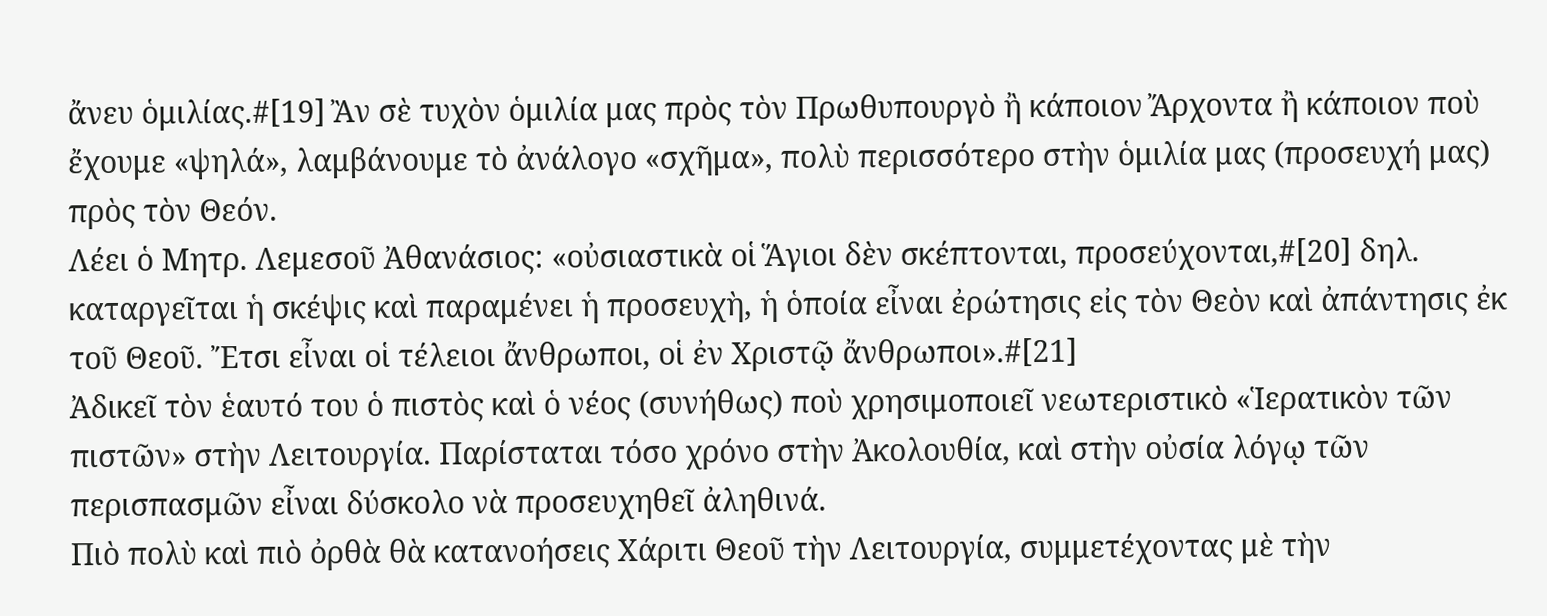ἄνευ ὁμιλίας.#[19] Ἂν σὲ τυχὸν ὁμιλία μας πρὸς τὸν Πρωθυπουργὸ ἢ κάποιον Ἄρχοντα ἢ κάποιον ποὺ ἔχουμε «ψηλά», λαμβάνουμε τὸ ἀνάλογο «σχῆμα», πολὺ περισσότερο στὴν ὁμιλία μας (προσευχή μας) πρὸς τὸν Θεόν.
Λέει ὁ Μητρ. Λεμεσοῦ Ἀθανάσιος: «οὐσιαστικὰ οἱ Ἅγιοι δὲν σκέπτονται, προσεύχονται,#[20] δηλ. καταργεῖται ἡ σκέψις καὶ παραμένει ἡ προσευχὴ, ἡ ὁποία εἶναι ἐρώτησις εἰς τὸν Θεὸν καὶ ἀπάντησις ἐκ τοῦ Θεοῦ. Ἔτσι εἶναι οἱ τέλειοι ἄνθρωποι, οἱ ἐν Χριστῷ ἄνθρωποι».#[21]
Ἀδικεῖ τὸν ἑαυτό του ὁ πιστὸς καὶ ὁ νέος (συνήθως) ποὺ χρησιμοποιεῖ νεωτεριστικὸ «Ἱερατικὸν τῶν πιστῶν» στὴν Λειτουργία. Παρίσταται τόσο χρόνο στὴν Ἀκολουθία, καὶ στὴν οὐσία λόγῳ τῶν περισπασμῶν εἶναι δύσκολο νὰ προσευχηθεῖ ἀληθινά.
Πιὸ πολὺ καὶ πιὸ ὀρθὰ θὰ κατανοήσεις Χάριτι Θεοῦ τὴν Λειτουργία, συμμετέχοντας μὲ τὴν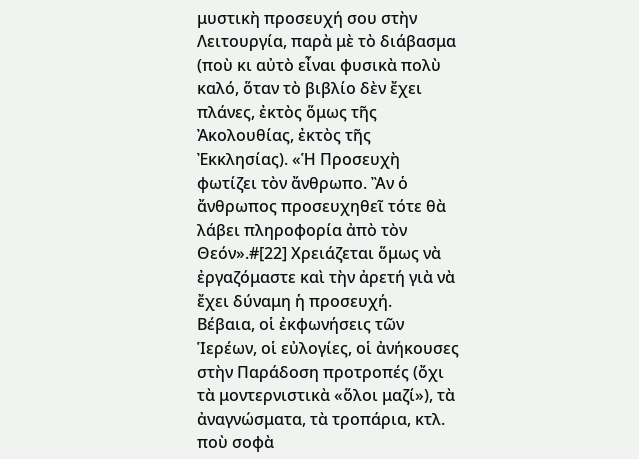μυστικὴ προσευχή σου στὴν Λειτουργία, παρὰ μὲ τὸ διάβασμα (ποὺ κι αὐτὸ εἶναι φυσικὰ πολὺ καλό, ὅταν τὸ βιβλίο δὲν ἔχει πλάνες, ἐκτὸς ὅμως τῆς Ἀκολουθίας, ἐκτὸς τῆς Ἐκκλησίας). «Ἡ Προσευχὴ φωτίζει τὸν ἄνθρωπο. Ἂν ὁ ἄνθρωπος προσευχηθεῖ τότε θὰ λάβει πληροφορία ἀπὸ τὸν Θεόν».#[22] Χρειάζεται ὅμως νὰ ἐργαζόμαστε καὶ τὴν ἀρετή γιὰ νὰ ἔχει δύναμη ἡ προσευχή.
Βέβαια, οἱ ἐκφωνήσεις τῶν Ἱερέων, οἱ εὐλογίες, οἱ ἀνήκουσες στὴν Παράδοση προτροπές (ὄχι τὰ μοντερνιστικὰ «ὅλοι μαζί»), τὰ ἀναγνώσματα, τὰ τροπάρια, κτλ. ποὺ σοφὰ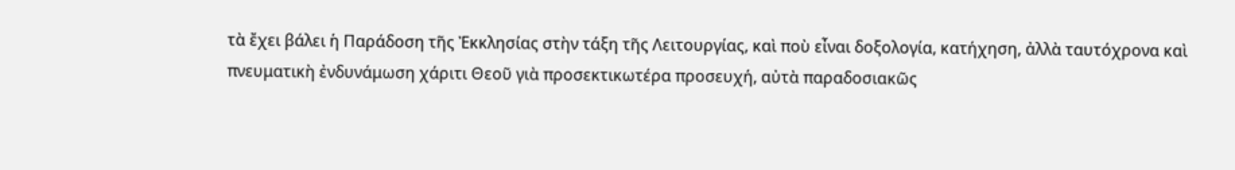τὰ ἔχει βάλει ἡ Παράδοση τῆς Ἐκκλησίας στὴν τάξη τῆς Λειτουργίας, καὶ ποὺ εἶναι δοξολογία, κατήχηση, ἀλλὰ ταυτόχρονα καὶ πνευματικὴ ἐνδυνάμωση χάριτι Θεοῦ γιὰ προσεκτικωτέρα προσευχή, αὐτὰ παραδοσιακῶς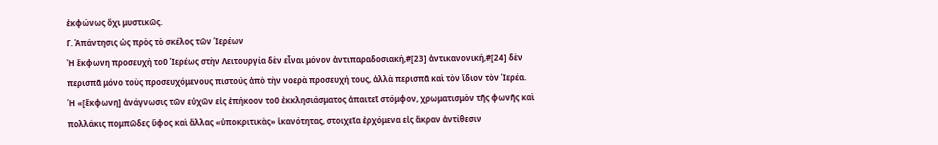ἐκφώνως ὄχι μυστικῶς.
Γ. Ἀπάντησις ὡς πρὸς τὸ σκέλος τῶν Ἱερέων
Ἡ ἔκφωνη προσευχή τοῦ Ἱερέως στὴν Λειτουργία δὲν εἶναι μόνον ἀντιπαραδοσιακή,#[23] ἀντικανονική,#[24] δὲν περισπᾶ μόνο τοὺς προσευχόμενους πιστούς ἀπὸ τὴν νοερὰ προσευχή τους, ἀλλὰ περισπᾶ καὶ τὸν ἴδιον τὸν Ἱερέα. Ἡ «[ἔκφωνη] ἀνάγνωσις τῶν εὐχῶν εἰς ἐπήκοον τοῦ ἐκκλησιάσματος ἀπαιτεῖ στόμφον, χρωματισμὸν τῆς φωνῆς καὶ πολλάκις πομπῶδες ὕφος καὶ ἄλλας «ὑποκριτικὰς» ἱκανότητας, στοιχεῖα ἐρχόμενα εἰς ἄκραν ἀντίθεσιν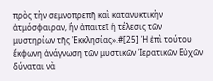πρὸς τὴν σεμνοπρεπῆ καὶ κατανυκτικὴν ἀτμόσφαιραν, ἣν ἀπαιτεῖ ἡ τέλεσις τῶν μυστηρίων τῆς Ἐκκλησίας».#[25] Ἡ ἐπὶ τούτου ἔκφωνη ἀνάγνωση τῶν μυστικῶν Ἱερατικῶν Εὐχῶν δύναται νὰ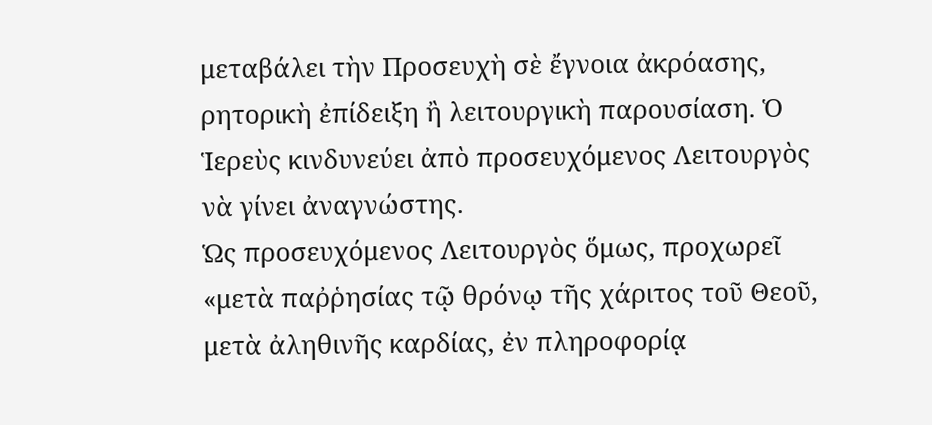μεταβάλει τὴν Προσευχὴ σὲ ἔγνοια ἀκρόασης, ρητορικὴ ἐπίδειξη ἢ λειτουργικὴ παρουσίαση. Ὁ Ἱερεὺς κινδυνεύει ἀπὸ προσευχόμενος Λειτουργὸς νὰ γίνει ἀναγνώστης.
Ὡς προσευχόμενος Λειτουργὸς ὅμως, προχωρεῖ «μετὰ παῤῥησίας τῷ θρόνῳ τῆς χάριτος τοῦ Θεοῦ, μετὰ ἀληθινῆς καρδίας, ἐν πληροφορίᾳ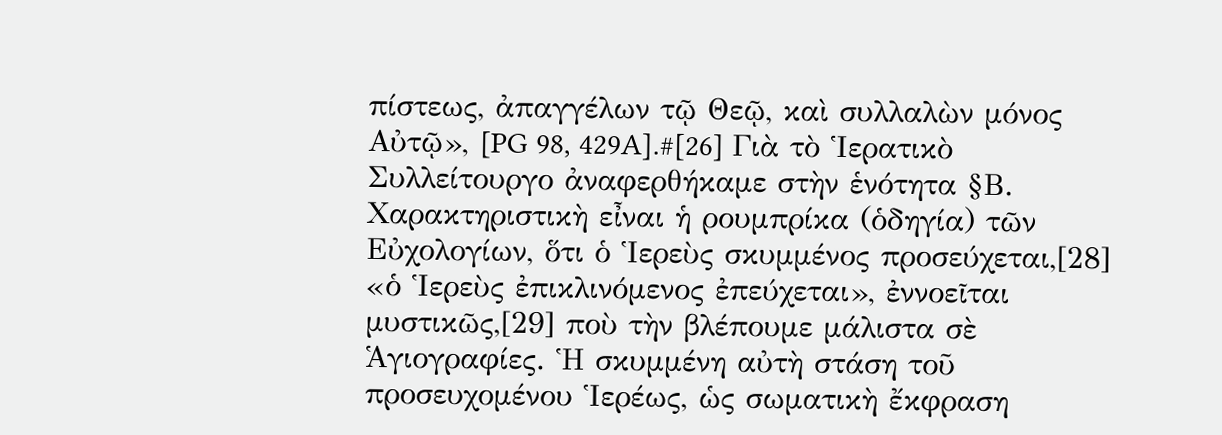πίστεως, ἀπαγγέλων τῷ Θεῷ, καὶ συλλαλὼν μόνος Αὐτῷ», [PG 98, 429A].#[26] Γιὰ τὸ Ἱερατικὸ Συλλείτουργο ἀναφερθήκαμε στὴν ἑνότητα §Β.
Χαρακτηριστικὴ εἶναι ἡ ρουμπρίκα (ὁδηγία) τῶν Εὐχολογίων, ὅτι ὁ Ἱερεὺς σκυμμένος προσεύχεται,[28] «ὁ Ἱερεὺς ἐπικλινόμενος ἐπεύχεται», ἐννοεῖται μυστικῶς,[29] ποὺ τὴν βλέπουμε μάλιστα σὲ Ἁγιογραφίες. Ἡ σκυμμένη αὐτὴ στάση τοῦ προσευχομένου Ἱερέως, ὡς σωματικὴ ἔκφραση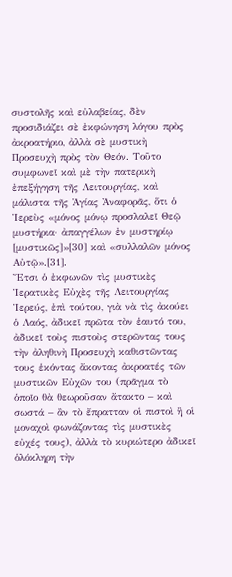συστολῆς καὶ εὐλαβείας, δὲν προσιδιάζει σὲ ἐκφώνηση λόγου πρὸς ἀκροατήριο, ἀλλὰ σὲ μυστικὴ Προσευχὴ πρὸς τὸν Θεόν. Τοῦτο συμφωνεῖ καὶ μὲ τὴν πατερικὴ ἐπεξήγηση τῆς Λειτουργίας, καὶ μάλιστα τῆς Ἁγίας Ἀναφορᾶς, ὅτι ὁ Ἱερεὺς «μόνος μόνῳ προσλαλεῖ Θεῷ μυστήρια· ἀπαγγέλων ἐν μυστηρίῳ [μυστικῶς]»[30] καὶ «συλλαλῶν μόνος Αὐτῷ».[31].
Ἔτσι ὁ ἐκφωνῶν τὶς μυστικὲς Ἱερατικὲς Εὐχὲς τῆς Λειτουργίας Ἱερεύς, ἐπὶ τούτου, γιὰ νὰ τὶς ἀκούει ὁ Λαός, ἀδικεῖ πρῶτα τὸν ἑαυτό του, ἀδικεῖ τοὺς πιστοὺς στερῶντας τους τὴν ἀληθινὴ Προσευχὴ καθιστῶντας τους ἑκόντας ἄκοντας ἀκροατές τῶν μυστικῶν Εὐχῶν του (πρᾶγμα τὸ ὁποῖο θὰ θεωροῦσαν ἄτακτο – καὶ σωστά – ἂν τὸ ἔπρατταν οἱ πιστοὶ ἢ οἱ μοναχοὶ φωνάζοντας τὶς μυστικὲς εὐχές τους), ἀλλὰ τὸ κυριώτερο ἀδικεῖ ὁλόκληρη τὴν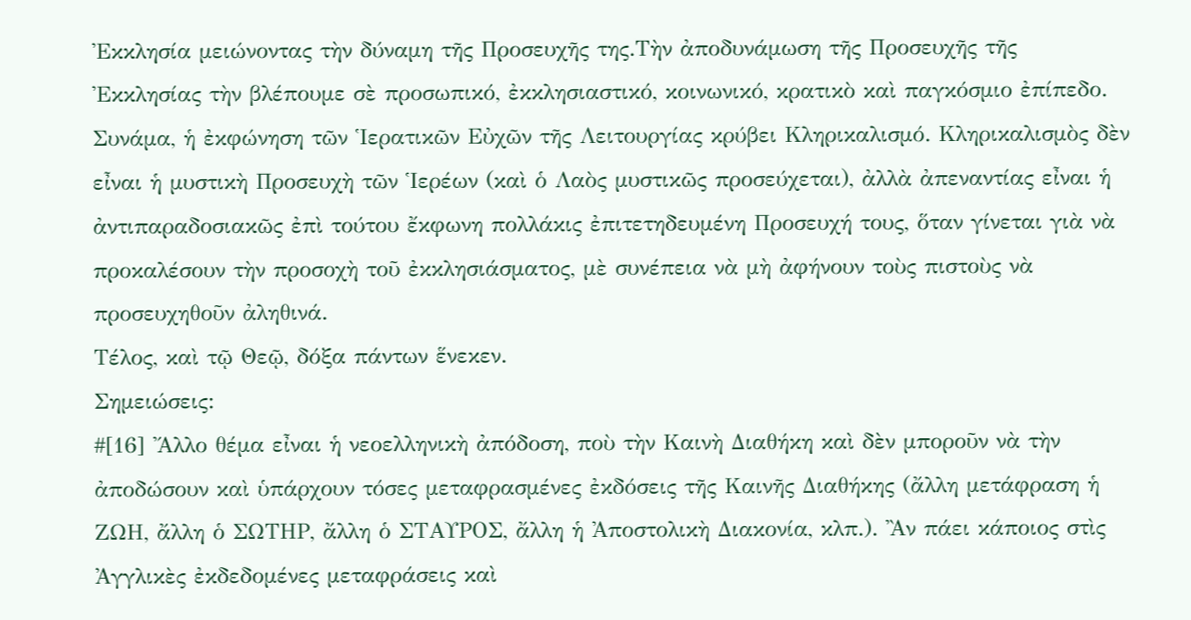Ἐκκλησία μειώνοντας τὴν δύναμη τῆς Προσευχῆς της.Τὴν ἀποδυνάμωση τῆς Προσευχῆς τῆς Ἐκκλησίας τὴν βλέπουμε σὲ προσωπικό, ἐκκλησιαστικό, κοινωνικό, κρατικὸ καὶ παγκόσμιο ἐπίπεδο.
Συνάμα, ἡ ἐκφώνηση τῶν Ἱερατικῶν Εὐχῶν τῆς Λειτουργίας κρύβει Κληρικαλισμό. Κληρικαλισμὸς δὲν εἶναι ἡ μυστικὴ Προσευχὴ τῶν Ἱερέων (καὶ ὁ Λαὸς μυστικῶς προσεύχεται), ἀλλὰ ἀπεναντίας εἶναι ἡ ἀντιπαραδοσιακῶς ἐπὶ τούτου ἔκφωνη πολλάκις ἐπιτετηδευμένη Προσευχή τους, ὅταν γίνεται γιὰ νὰ προκαλέσουν τὴν προσοχὴ τοῦ ἐκκλησιάσματος, μὲ συνέπεια νὰ μὴ ἀφήνουν τοὺς πιστοὺς νὰ προσευχηθοῦν ἀληθινά.
Τέλος, καὶ τῷ Θεῷ, δόξα πάντων ἕνεκεν.
Σημειώσεις:
#[16] Ἄλλο θέμα εἶναι ἡ νεοελληνικὴ ἀπόδοση, ποὺ τὴν Καινὴ Διαθήκη καὶ δὲν μποροῦν νὰ τὴν ἀποδώσουν καὶ ὑπάρχουν τόσες μεταφρασμένες ἐκδόσεις τῆς Καινῆς Διαθήκης (ἄλλη μετάφραση ἡ ΖΩΗ, ἄλλη ὁ ΣΩΤΗΡ, ἄλλη ὁ ΣΤΑΥΡΟΣ, ἄλλη ἡ Ἀποστολικὴ Διακονία, κλπ.). Ἂν πάει κάποιος στὶς Ἀγγλικὲς ἐκδεδομένες μεταφράσεις καὶ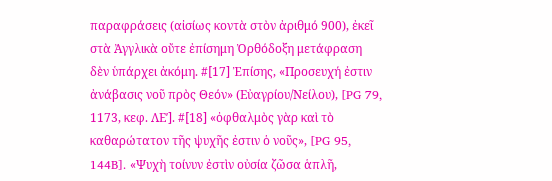παραφράσεις (αἰσίως κοντὰ στὸν ἀριθμό 900), ἐκεῖ στὰ Ἀγγλικὰ οὔτε ἐπίσημη Ὀρθόδοξη μετάφραση δὲν ὑπάρχει ἀκόμη. #[17] Ἐπίσης, «Προσευχή ἐστιν ἀνάβασις νοῦ πρὸς Θεόν» (Εὐαγρίου/Νείλου), [PG 79, 1173, κεφ. ΛΕʹ]. #[18] «ὀφθαλμὸς γὰρ καὶ τὸ καθαρώτατον τῆς ψυχῆς ἐστιν ὁ νοῦς», [PG 95, 144B]. «Ψυχὴ τοίνυν ἐστὶν οὐσία ζῶσα ἁπλῆ,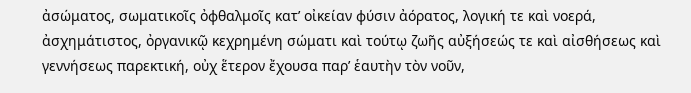ἀσώματος, σωματικοῖς ὀφθαλμοῖς κατ’ οἰκείαν φύσιν ἀόρατος, λογική τε καὶ νοερά, ἀσχημάτιστος, ὀργανικῷ κεχρημένη σώματι καὶ τούτῳ ζωῆς αὐξήσεώς τε καὶ αἰσθήσεως καὶ γεννήσεως παρεκτική, οὐχ ἕτερον ἔχουσα παρ’ ἑαυτὴν τὸν νοῦν,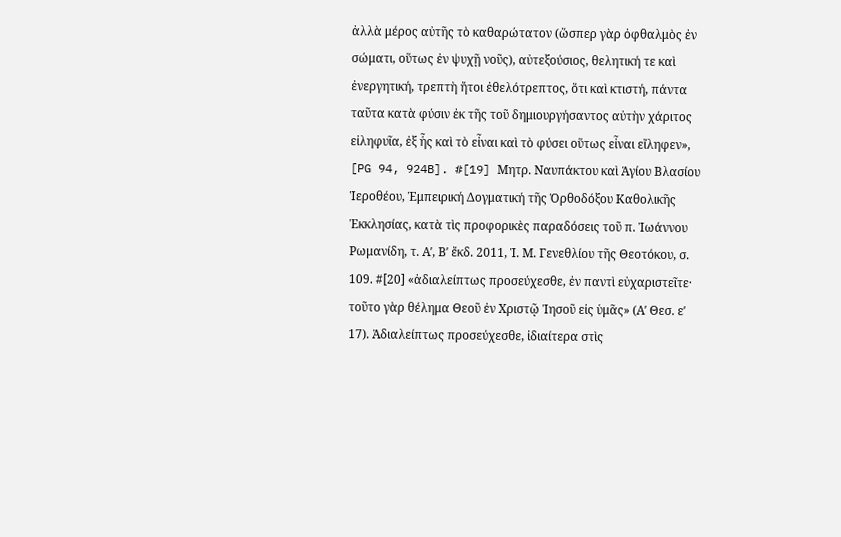ἀλλὰ μέρος αὐτῆς τὸ καθαρώτατον (ὥσπερ γὰρ ὀφθαλμὸς ἐν σώματι, οὕτως ἐν ψυχῇ νοῦς), αὐτεξούσιος, θελητική τε καὶ ἐνεργητική, τρεπτὴ ἤτοι ἐθελότρεπτος, ὅτι καὶ κτιστή, πάντα ταῦτα κατὰ φύσιν ἐκ τῆς τοῦ δημιουργήσαντος αὐτὴν χάριτος εἰληφυῖα, ἐξ ἧς καὶ τὸ εἶναι καὶ τὸ φύσει οὕτως εἶναι εἴληφεν», [PG 94, 924B]. #[19] Μητρ. Ναυπάκτου καὶ Ἁγίου Βλασίου Ἱεροθέου, Ἐμπειρική Δογματική τῆς Ὀρθοδόξου Καθολικῆς Ἐκκλησίας, κατὰ τὶς προφορικὲς παραδόσεις τοῦ π. Ἰωάννου Ρωμανίδη, τ. Αʹ, Βʹ ἔκδ. 2011, Ἱ. Μ. Γενεθλίου τῆς Θεοτόκου, σ. 109. #[20] «ἀδιαλείπτως προσεύχεσθε, ἐν παντὶ εὐχαριστεῖτε· τοῦτο γὰρ θέλημα Θεοῦ ἐν Χριστῷ Ἰησοῦ εἰς ὑμᾶς» (Αʹ Θεσ. εʹ 17). Ἀδιαλείπτως προσεύχεσθε, ἰδιαίτερα στὶς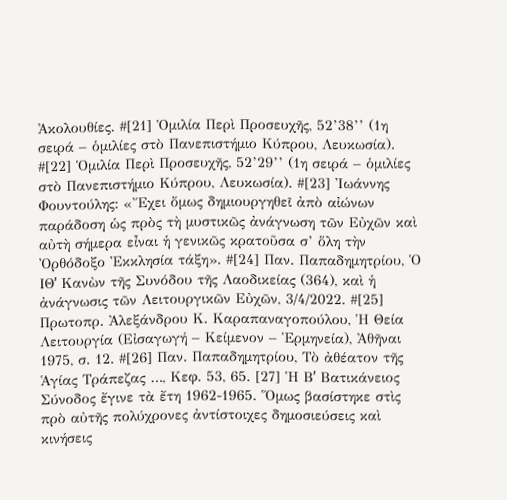Ἀκολουθίες. #[21] Ὁμιλία Περὶ Προσευχῆς, 52’38’’ (1η σειρά – ὁμιλίες στὸ Πανεπιστήμιο Κύπρου, Λευκωσία). #[22] Ὁμιλία Περὶ Προσευχῆς, 52’29’’ (1η σειρά – ὁμιλίες στὸ Πανεπιστήμιο Κύπρου, Λευκωσία). #[23] Ἰωάννης Φουντούλης: «Ἔχει ὅμως δημιουργηθεῖ ἀπὸ αἰώνων παράδοση ὡς πρὸς τὴ μυστικῶς ἀνάγνωση τῶν Εὐχῶν καὶ αὐτὴ σήμερα εἶναι ἡ γενικῶς κρατοῦσα σ’ ὅλη τὴν Ὀρθόδοξο Ἐκκλησία τάξη». #[24] Παν. Παπαδημητρίου, Ὁ ΙΘʹ Κανὼν τῆς Συνόδου τῆς Λαοδικείας (364), καὶ ἡ ἀνάγνωσις τῶν Λειτουργικῶν Εὐχῶν, 3/4/2022. #[25] Πρωτοπρ. Ἀλεξάνδρου Κ. Καραπαναγοπούλου, Ἡ Θεία Λειτουργία (Εἰσαγωγή – Κείμενον – Ἑρμηνεία), Ἀθῆναι 1975, σ. 12. #[26] Παν. Παπαδημητρίου, Τὸ ἀθέατον τῆς Ἁγίας Τράπεζας …, Κεφ. 53, 65. [27] Ἡ Βʹ Βατικάνειος Σύνοδος ἔγινε τὰ ἔτη 1962-1965. Ὅμως βασίστηκε στὶς πρὸ αὐτῆς πολύχρονες ἀντίστοιχες δημοσιεύσεις καὶ κινήσεις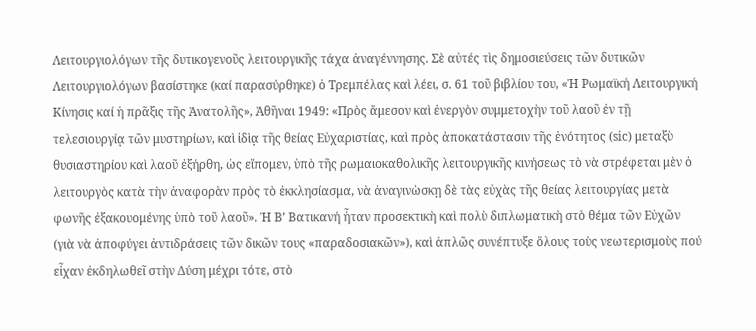Λειτουργιολόγων τῆς δυτικογενοῦς λειτουργικῆς τάχα ἀναγέννησης. Σὲ αὐτές τὶς δημοσιεύσεις τῶν δυτικῶν Λειτουργιολόγων βασίστηκε (καί παρασύρθηκε) ὁ Τρεμπέλας καὶ λέει, σ. 61 τοῦ βιβλίου του, «Ἡ Ρωμαϊκή Λειτουργική Κίνησις καί ἡ πρᾶξις τῆς Ἀνατολῆς», Ἀθῆναι 1949: «Πρὸς ἄμεσον καὶ ἐνεργὸν συμμετοχὴν τοῦ λαοῦ ἐν τῇ τελεσιουργίᾳ τῶν μυστηρίων, καὶ ἰδὶᾳ τῆς θείας Εὐχαριστίας, καὶ πρὸς ἀποκατάστασιν τῆς ἑνότητος (sic) μεταξὺ θυσιαστηρίου καὶ λαοῦ ἐξήρθη, ὡς εἴπομεν, ὑπὸ τῆς ρωμαιοκαθολικῆς λειτουργικῆς κινήσεως τὸ νὰ στρέφεται μὲν ὁ λειτουργὸς κατὰ τὴν ἀναφορὰν πρὸς τὸ ἐκκλησίασμα, νὰ ἀναγινὼσκῃ δὲ τὰς εὐχὰς τῆς θείας λειτουργίας μετὰ φωνῆς ἐξακουομένης ὑπὸ τοῦ λαοῦ». Ἡ Β’ Βατικανή ἦταν προσεκτικὴ καὶ πολὺ διπλωματικὴ στὸ θέμα τῶν Εὐχῶν (γιὰ νὰ ἀποφύγει ἀντιδράσεις τῶν δικῶν τους «παραδοσιακῶν»), καὶ ἁπλῶς συνέπτυξε ὅλους τοὺς νεωτερισμοὺς πού εἶχαν ἐκδηλωθεῖ στὴν Δύση μέχρι τότε, στὸ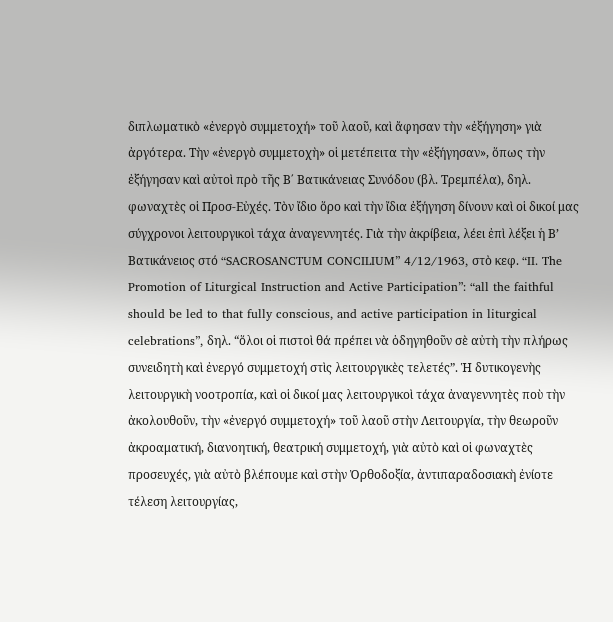διπλωματικὸ «ἐνεργὸ συμμετοχή» τοῦ λαοῦ, καὶ ἄφησαν τὴν «ἐξήγηση» γιὰ ἀργότερα. Τὴν «ἐνεργὸ συμμετοχὴ» οἱ μετέπειτα τὴν «ἐξήγησαν», ὅπως τὴν ἐξήγησαν καὶ αὐτοὶ πρὸ τῆς Β΄ Βατικάνειας Συνόδου (βλ. Τρεμπέλα), δηλ. φωναχτὲς οἱ Προσ-Εὐχές. Τὸν ἴδιο ὅρο καὶ τὴν ἴδια ἐξήγηση δίνουν καὶ οἱ δικοί μας σύγχρονοι λειτουργικοὶ τάχα ἀναγεννητές. Γιὰ τὴν ἀκρίβεια, λέει ἐπὶ λέξει ἡ Β’ Βατικάνειος στό “SACROSANCTUM CONCILIUM” 4/12/1963, στὸ κεφ. “II. The Promotion of Liturgical Instruction and Active Participation”: “all the faithful should be led to that fully conscious, and active participation in liturgical celebrations”, δηλ. “ὅλοι οἱ πιστοὶ θά πρέπει νὰ ὁδηγηθοῦν σὲ αὐτὴ τὴν πλήρως συνειδητὴ καὶ ἐνεργό συμμετοχή στὶς λειτουργικὲς τελετές”. Ἡ δυτικογενὴς λειτουργικὴ νοοτροπία, καὶ οἱ δικοί μας λειτουργικοὶ τάχα ἀναγεννητὲς ποὺ τὴν ἀκολουθοῦν, τὴν «ἐνεργό συμμετοχή» τοῦ λαοῦ στὴν Λειτουργία, τὴν θεωροῦν ἀκροαματική, διανοητική, θεατρική συμμετοχή, γιὰ αὐτὸ καὶ οἱ φωναχτὲς προσευχές, γιὰ αὐτὸ βλέπουμε καὶ στὴν Ὀρθοδοξία, ἀντιπαραδοσιακὴ ἐνίοτε τέλεση λειτουργίας,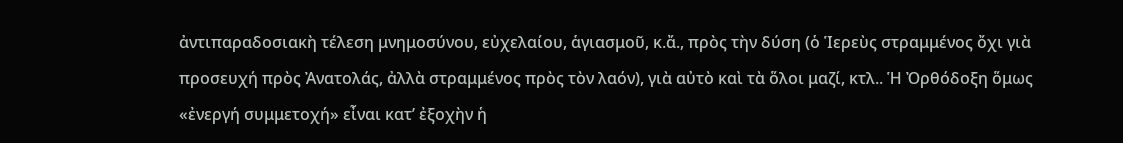ἀντιπαραδοσιακὴ τέλεση μνημοσύνου, εὐχελαίου, ἁγιασμοῦ, κ.ἄ., πρὸς τὴν δύση (ὁ Ἱερεὺς στραμμένος ὄχι γιὰ προσευχή πρὸς Ἀνατολάς, ἀλλὰ στραμμένος πρὸς τὸν λαόν), γιὰ αὐτὸ καὶ τὰ ὅλοι μαζί, κτλ.. Ἡ Ὀρθόδοξη ὅμως «ἐνεργή συμμετοχή» εἶναι κατ’ ἐξοχὴν ἡ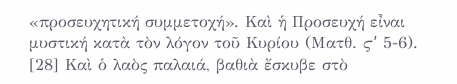«προσευχητική συμμετοχή». Καὶ ἡ Προσευχή εἶναι μυστική κατὰ τὸν λόγον τοῦ Κυρίου (Ματθ. ϛʹ 5-6). [28] Καὶ ὁ λαὸς παλαιά, βαθιὰ ἔσκυβε στὸ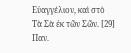Εὐαγγέλιον, καὶ στὸ Τὰ Σὰ ἐκ τῶν Σῶν. [29] Παν.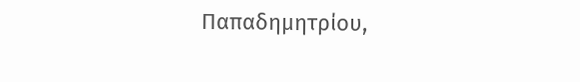Παπαδημητρίου,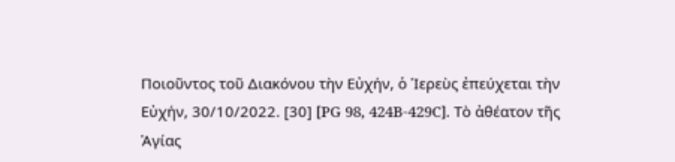Ποιοῦντος τοῦ Διακόνου τὴν Εὐχήν, ὁ Ἱερεὺς ἐπεύχεται τὴν Εὐχήν, 30/10/2022. [30] [PG 98, 424B-429C]. Τὸ ἀθέατον τῆς Ἁγίας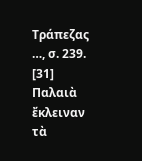Τράπεζας …, σ. 239. [31] Παλαιὰ ἔκλειναν τὰ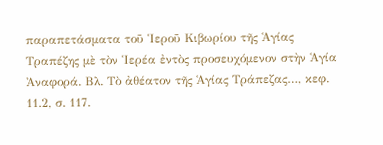παραπετάσματα τοῦ Ἱεροῦ Κιβωρίου τῆς Ἁγίας Τραπέζης μὲ τὸν Ἱερέα ἐντὸς προσευχόμενον στὴν Ἁγία Ἀναφορά. Βλ. Τὸ ἀθέατον τῆς Ἁγίας Τράπεζας…, κεφ. 11.2, σ. 117.